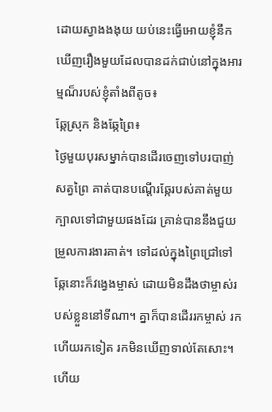ដោយស្វាងងងុយ យប់នេះធ្វើអោយខ្ញុំនឹកឃើញរឿងមួយដែលបានដក់ជាប់នៅក្នុងអារម្មណ៏របស់ខ្ញុំតាំងពីតូច៖
ឆ្កែស្រុក និងឆ្កែព្រៃ៖
ថ្ងៃមួយបុរសម្នាក់បានដើរចេញទៅបរបាញ់សត្វព្រៃ គាត់បានបណ្តើរឆ្កែរបស់គាត់មួយក្បាលទៅជាមួយផងដែរ គ្រាន់បាននឹងជួយម្រួលការងារគាត់។ ទៅដល់ក្នុងព្រៃជ្រៅទៅ ឆ្កែនោះក៏វង្វេងម្ចាស់ ដោយមិនដឹងថាម្ចាស់របស់ខ្លួននៅទីណា។ គ្នាក៏បានដើររកម្ចាស់ រកហើយរកទៀត រកមិនឃើញទាល់តែសោះ។ ហើយ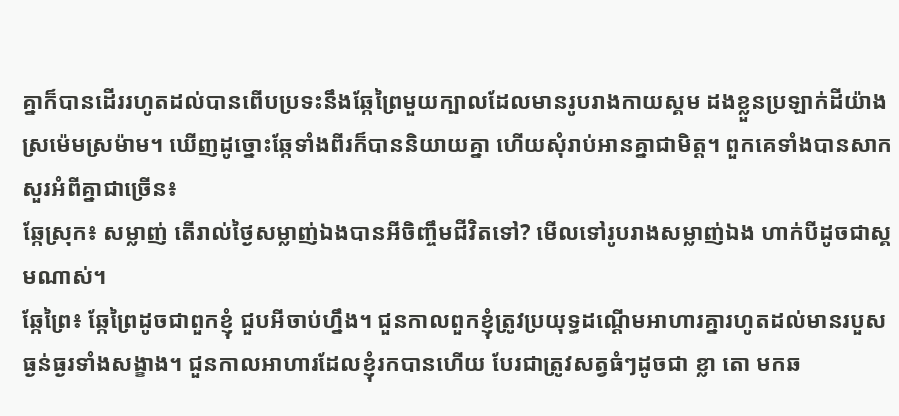គ្នាក៏បានដើររហូតដល់បានពើបប្រទះនឹងឆ្កែព្រៃមួយក្បាលដែលមានរូបរាងកាយស្គម ដងខ្លួនប្រឡាក់ដីយ៉ាងស្រម៉េមស្រម៉ាម។ ឃើញដូច្នោះឆ្កែទាំងពីរក៏បាននិយាយគ្នា ហើយសុំរាប់អានគ្នាជាមិត្ត។ ពួកគេទាំងបានសាកសួរអំពីគ្នាជាច្រើន៖
ឆ្កែស្រុក៖ សម្លាញ់ តើរាល់ថ្ងៃសម្លាញ់ឯងបានអីចិញ្ចឹមជីវិតទៅ? មើលទៅរូបរាងសម្លាញ់ឯង ហាក់បីដូចជាស្គមណាស់។
ឆ្កែព្រៃ៖ ឆ្កែព្រៃដូចជាពួកខ្ញុំ ជួបអីចាប់ហ្នឹង។ ជួនកាលពួកខ្ញុំត្រូវប្រយុទ្ធដណ្តើមអាហារគ្នារហូតដល់មានរបួសធ្ងន់ធ្ងរទាំងសង្ខាង។ ជួនកាលអាហារដែលខ្ញុំរកបានហើយ បែរជាត្រូវសត្វធំៗដូចជា ខ្លា តោ មកឆ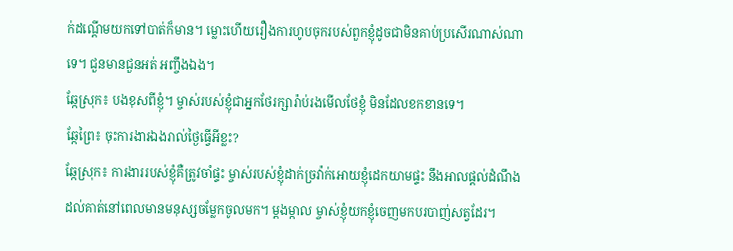ក់ដណ្តើមយកទៅបាត់ក៏មាន។ ម្លោះហើយរឿងការហូបចុករបស់ពួកខ្ញុំដូចជាមិនគាប់ប្រសើរណាស់ណាទេ។ ជួនមានជួនអត់ អញ្ចឹងឯង។
ឆ្កែស្រុក៖ បងខុសពីខ្ញុំ។ ម្ចាស់របស់ខ្ញុំជាអ្នកថែរក្សារ៉ាប់រងមើលថែខ្ញុំ មិនដែលខកខានទេ។
ឆ្កែព្រៃ៖ ចុះការងារឯងរាល់ថ្ងៃធ្វើអីខ្លះ?
ឆ្កែស្រុក៖ ការងាររបស់ខ្ញុំគឺត្រូវចាំផ្ទះ ម្ចាស់របស់ខ្ញុំដាក់ច្រវ៉ាក់អោយខ្ញុំដេកយាមផ្ទះ នឹងអាលផ្តល់ដំណឹងដល់គាត់នៅពេលមានមនុស្សចម្លែកចូលមក។ ម្តងម្កាល ម្ចាស់ខ្ញុំយកខ្ញុំចេញមកបរបាញ់សត្វដែរ។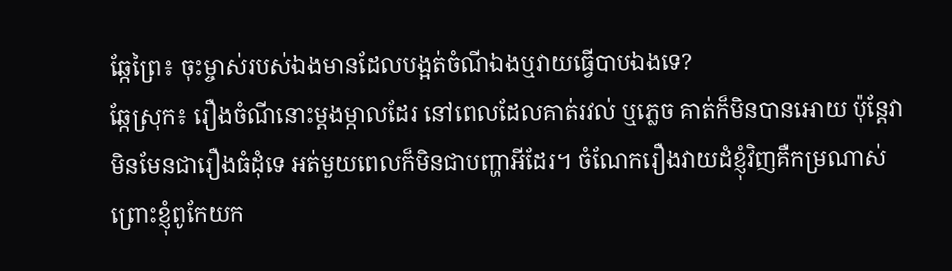ឆ្កែព្រៃ៖ ចុះម្ចាស់របស់ឯងមានដែលបង្អត់ចំណីឯងឬវាយធ្វើបាបឯងទេ?
ឆ្កែស្រុក៖ រឿងចំណីនោះម្តងម្កាលដែរ នៅពេលដែលគាត់រវល់ ឬភ្លេច គាត់ក៏មិនបានអោយ ប៉ុន្តែវាមិនមែនជារឿងធំដុំទេ អត់មួយពេលក៏មិនជាបញ្ហាអីដែរ។ ចំណែករឿងវាយដំខ្ញុំវិញគឺកម្រណាស់ ព្រោះខ្ញុំពូកែយក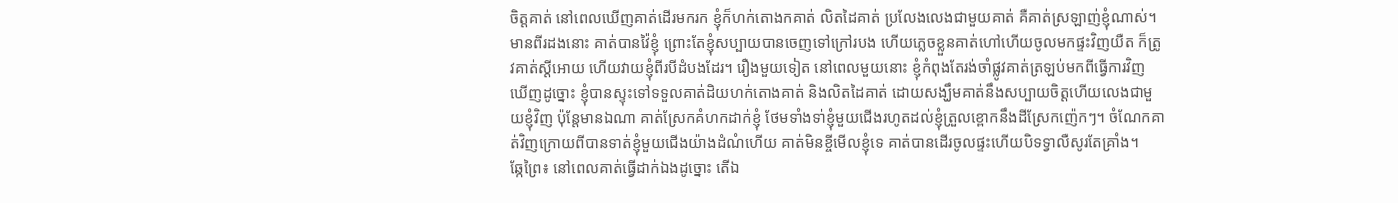ចិត្តគាត់ នៅពេលឃើញគាត់ដើរមករក ខ្ញុំក៏ហក់តោងកគាត់ លិតដៃគាត់ ប្រលែងលេងជាមួយគាត់ គឺគាត់ស្រឡាញ់ខ្ញុំណាស់។ មានពីរដងនោះ គាត់បានវ៉ៃខ្ញុំ ព្រោះតែខ្ញុំសប្បាយបានចេញទៅក្រៅរបង ហើយភ្លេចខ្លួនគាត់ហៅហើយចូលមកផ្ទះវិញយឺត ក៏ត្រូវគាត់ស្តីអោយ ហើយវាយខ្ញុំពីរបីដំបងដែរ។ រឿងមួយទៀត នៅពេលមួយនោះ ខ្ញុំកំពុងតែរង់ចាំផ្លូវគាត់ត្រឡប់មកពីធ្វើការវិញ ឃើញដូច្នោះ ខ្ញុំបានស្ទុះទៅទទួលគាត់ដិយហក់តោងគាត់ និងលិតដៃគាត់ ដោយសង្ឃឹមគាត់នឹងសប្បាយចិត្តហើយលេងជាមួយខ្ញុំវិញ ប៉ុន្តែមានឯណា គាត់ស្រែកគំហកដាក់ខ្ញុំ ថែមទាំងទា់ខ្ញុំមួយជើងរហូតដល់ខ្ញុំត្រួលខ្ពោកនឹងដីស្រែកញ៉េកៗ។ ចំណែកគាត់វិញក្រោយពីបានទាត់ខ្ញុំមួយជើងយ៉ាងដំណំហើយ គាត់មិនខ្ចីមើលខ្ញុំទេ គាត់បានដើរចូលផ្ទះហើយបិទទ្វាលឺសូរតែគ្រាំង។
ឆ្កែព្រៃ៖ នៅពេលគាត់ធ្វើដាក់ឯងដូច្នោះ តើឯ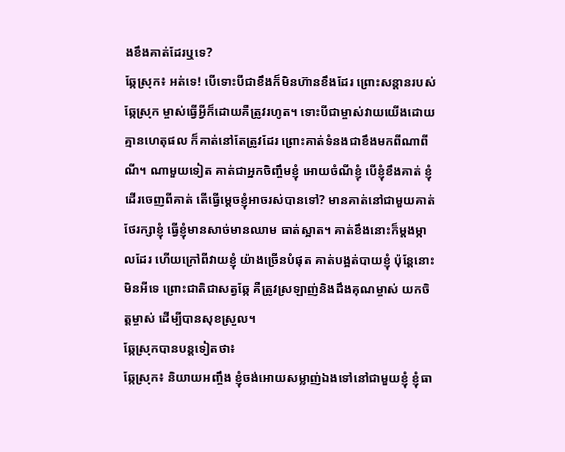ងខឹងគាត់ដែរឬទេ?
ឆ្កែស្រុក៖ អត់ទេ! បើទោះបីជាខឹងក៏មិនហ៊ានខឹងដែរ ព្រោះសន្តានរបស់ឆ្កែស្រុក ម្ចាស់ធ្វើអ្វីក៏ដោយគឺត្រូវរហូត។ ទោះបីជាម្ចាស់វាយយើងដោយគ្មានហេតុផល ក៏គាត់នៅតែត្រូវដែរ ព្រោះគាត់ទំនងជាខឹងមកពីណាពីណី។ ណាមួយទៀត គាត់ជាអ្នកចិញ្ចឹមខ្ញុំ អោយចំណីខ្ញុំ បើខ្ញុំខឹងគាត់ ខ្ញុំដើរចេញពីគាត់ តើធ្វើម្តេចខ្ញុំអាចរស់បានទៅ? មានគាត់នៅជាមួយគាត់ថែរក្សាខ្ញុំ ធ្វើខ្ញុំមានសាច់មានឈាម ធាត់ស្អាត។ គាត់ខឹងនោះក៏ម្តងម្កាលដែរ ហើយក្រៅពីវាយខ្ញុំ យ៉ាងច្រើនបំផុត គាត់បង្អត់បាយខ្ញុំ ប៉ុន្តែនោះមិនអីទេ ព្រោះជាតិជាសត្វឆ្កែ គឺត្រូវស្រឡាញ់និងដឹងគុណម្ចាស់ យកចិត្តម្ចាស់ ដើម្បីបានសុខស្រួល។
ឆ្កែស្រុកបានបន្តទៀតថា៖
ឆ្កែស្រុក៖ និយាយអញ្ចឹង ខ្ញុំចង់អោយសម្លាញ់ឯងទៅនៅជាមួយខ្ញុំ ខ្ញុំធា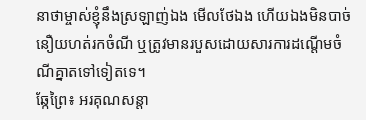នាថាម្ចាស់ខ្ញុំនឹងស្រឡាញ់ឯង មើលថែឯង ហើយឯងមិនបាច់នឿយហត់រកចំណី ឬត្រូវមានរបួសដោយសារការដណ្តើមចំណីគ្នាតទៅទៀតទេ។
ឆ្កែព្រៃ៖ អរគុណសន្តា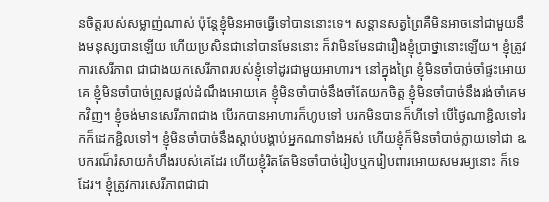នចិត្តរបស់សម្លាញ់ណាស់ ប៉ុន្តែខ្ញុំមិនអាចធ្វើទៅបាននោះទេ។ សន្តានសត្វព្រៃគឺមិនអាចនៅជាមួយនឹងមនុស្សបានឡើយ ហើយប្រសិនជានៅបានមែននោះ ក៏វាមិនមែនជារឿងខ្ញុំប្រាថ្នានោះឡើយ។ ខ្ញុំត្រូវការសេរីភាព ជាជាងយកសេរីភាពរបស់ខ្ញុំទៅដូរជាមួយអាហារ។ នៅក្នុងព្រៃ ខ្ញុំមិនចាំបាច់ចាំផ្ទះអោយគេ ខ្ញុំមិនចាំបាច់ព្រូសផ្តល់ដំណឹងអោយគេ ខ្ញុំមិនចាំបាច់នឹងចាំតែយកចិត្ត ខ្ញុំមិនចាំបាច់នឹងរង់ចាំគេមកវិញ។ ខ្ញុំចង់មានសេរីភាពជាង បើរកបានអាហារក៏ហូបទៅ បរកមិនបានក៏ហីទៅ បើថ្ងៃណាខ្ជិលទៅរកក៏ដេកខ្ជិលទៅ។ ខ្ញុំមិនចាំបាច់នឹងស្តាប់បង្គាប់អ្នកណាទាំងអស់ ហើយខ្ញុំក៏មិនចាំបាច់ក្លាយទៅជា ឩបករណ៏រំសាយកំហឹងរបស់គេដែរ ហើយខ្ញុំរិតតែមិនចាំបាច់រៀបឬករៀបពារអោយសមរម្យនោះ ក៏ទេដែរ។ ខ្ញុំត្រូវការសេរីភាពជាជា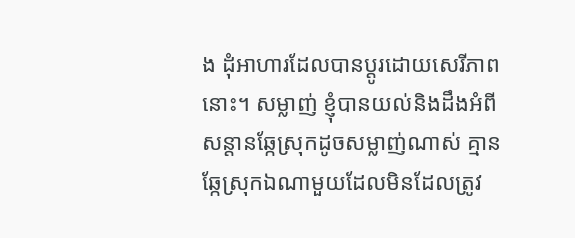ង ដុំអាហារដែលបានប្តូរដោយសេរីភាពនោះ។ សម្លាញ់ ខ្ញុំបានយល់និងដឹងអំពីសន្តានឆ្កែស្រុកដូចសម្លាញ់ណាស់ គ្មានឆ្កែស្រុកឯណាមួយដែលមិនដែលត្រូវ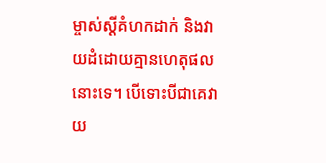ម្ចាស់ស្តីគំហកដាក់ និងវាយដំដោយគ្មានហេតុផលនោះទេ។ បើទោះបីជាគេវាយ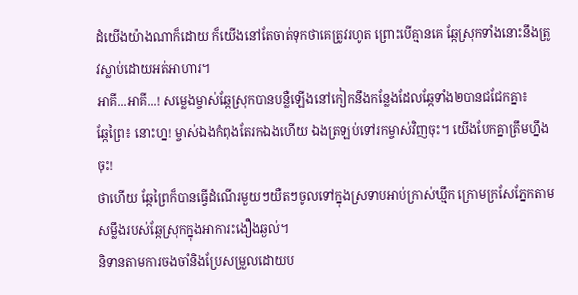ដំយើងយ៉ាងណាក៏ដោយ ក៏យើងនៅតែចាត់ទុកថាគេត្រូវរហូត ព្រោះបើគ្មានគេ ឆ្កែស្រុកទាំងនោះនឹងត្រូវស្លាប់ដោយអត់អាហារ។
អាគី...អាគី...! សម្លេងម្ចាស់ឆ្កែស្រុកបានបន្លឺឡើងនៅកៀកនឹងកន្លែងដែលឆ្កែទាំង២បានជជែកគ្នា៖
ឆ្កែព្រៃ៖ នោះហ្ន! ម្ចាស់ឯងកំពុងតែរកឯងហើយ ឯងត្រឡប់ទៅរកម្ចាស់វិញចុះ។ យើងបែកគ្នាត្រឹមហ្នឹងចុះ!
ថាហើយ ឆ្កែព្រៃក៏បានធ្វើដំណើរមួយៗយឺតៗចូលទៅក្នុងស្រទាបអាប់ក្រាស់ឃ្មឹក ក្រោមក្រសែភ្នែកតាមសម្លឹងរបស់ឆ្កែស្រុកក្នុងអាការះងឿងឆ្ងល់។
និទានតាមការចងចាំនិងប្រែសម្រួលដោយប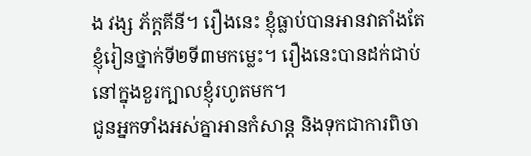ង វង្ស ភ័ក្តគីនី។ រឿងនេះ ខ្ញុំធ្លាប់បានអានវាតាំងតែខ្ញុំរៀនថ្នាក់ទី២ទី៣មកម្លេះ។ រឿងនេះបានដក់ជាប់នៅក្នុងខួរក្បាលខ្ញុំរហូតមក។
ជូនអ្នកទាំងអស់គ្នាអានកំសាន្ត និងទុកជាការពិចា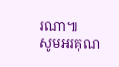រណា៕
សូមអរគុណ